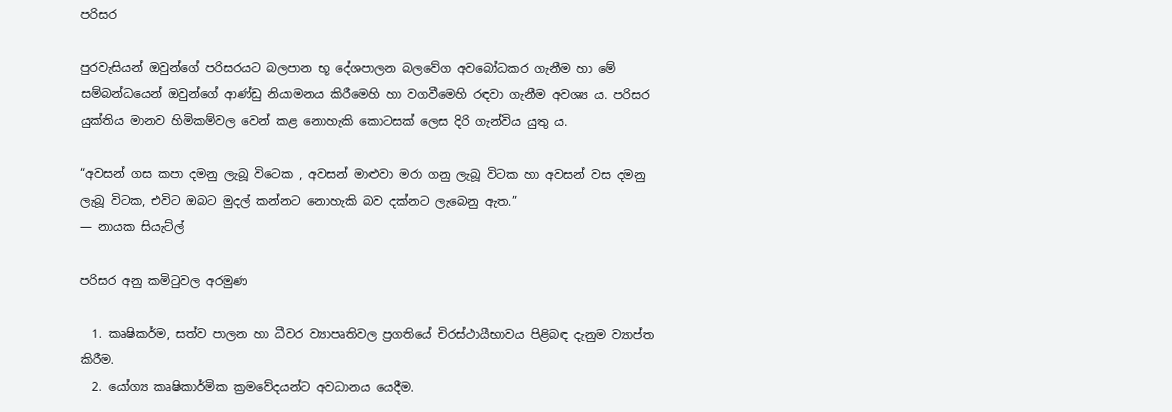පරිසර

පුරවැසියන් ඔවුන්ගේ පරිසරයට බලපාන භූ දේශපාලන බලවේග අවබෝධකර ගැනීම හා මේ සම්බන්ධයෙන් ඔවුන්ගේ ආණ්ඩු නියාමනය කිරීමෙහි හා වගවීමෙහි රඳවා ගැනීම අවශ්‍ය ය. පරිසර යුක්තිය මානව හිමිකම්වල වෙන් කළ නොහැකි කොටසක් ලෙස දිරි ගැන්විය යුතු ය.

“අවසන් ගස කපා දමනු ලැබූ විටෙක , අවසන් මාළුවා මරා ගනු ලැබූ විටක හා අවසන් වස දමනු ලැබූ විටක, එවිට ඔබට මුදල් කන්නට නොහැකි බව දක්නට ලැබෙනු ඇත.”
― නායක සියැට්ල්

පරිසර අනු කමිටුවල අරමුණ

  1. කෘෂිකර්ම, සත්ව පාලන හා ධීවර ව්‍යාපෘතිවල ප්‍රගතියේ චිරස්ථායීභාවය පිළිබඳ දැනුම ව්‍යාප්ත කිරීම.
  2. යෝග්‍ය කෘෂිකාර්මික ක්‍රමවේදයන්ට අවධානය යෙදීම.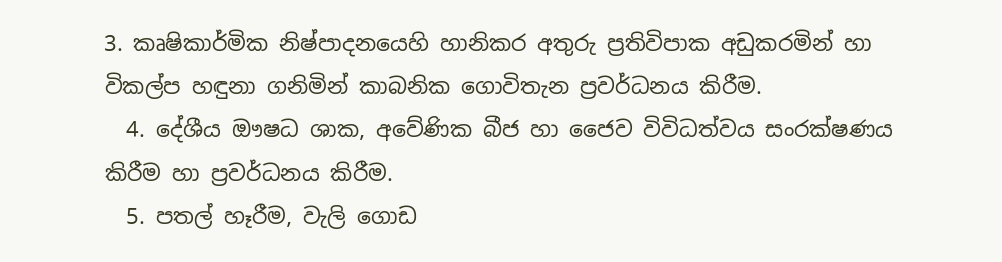3. කෘෂිකාර්මික නිෂ්පාදනයෙහි හානිකර අතුරු ප්‍රතිවිපාක අඩුකරමින් හා විකල්ප හඳුනා ගනිමින් කාබනික ගොවිතැන ප්‍රවර්ධනය කිරීම.
  4. දේශීය ඖෂධ ශාක, අවේණික බීජ හා ජෛව විවිධත්වය සංරක්ෂණය කිරීම හා ප්‍රවර්ධනය කිරීම.
  5. පතල් හෑරීම, වැලි ගොඩ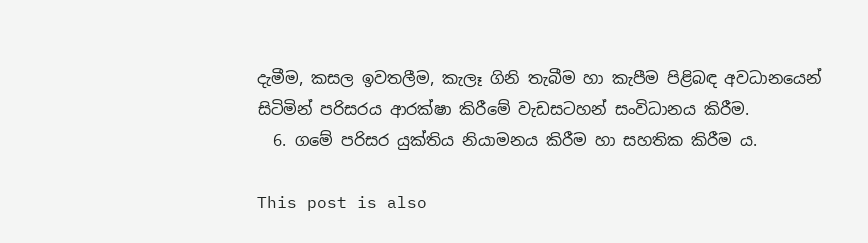දැමීම, කසල ඉවතලීම, කැලෑ ගිනි තැබීම හා කැපීම පිළිබඳ අවධානයෙන් සිටිමින් පරිසරය ආරක්ෂා කිරීමේ වැඩසටහන් සංවිධානය කිරීම.
  6. ගමේ පරිසර යුක්තිය නියාමනය කිරීම හා සහතික කිරීම ය.

This post is also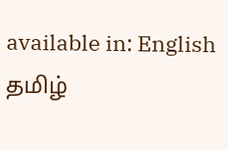available in: English தமிழ்